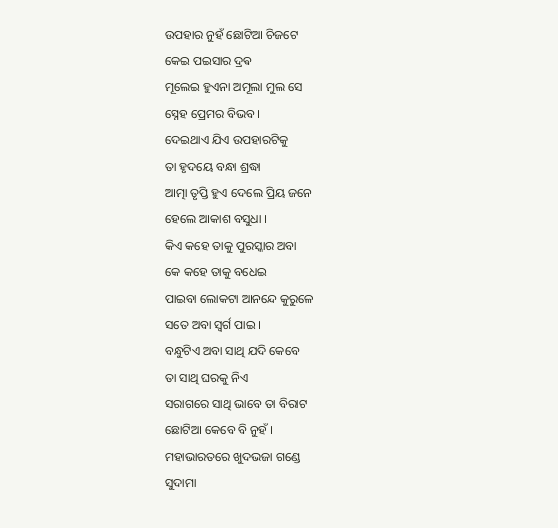ଉପହାର ନୁହଁ ଛୋଟିଆ ଚିଜଟେ
କେଇ ପଇସାର ଦ୍ରଵ
ମୂଲେଇ ହୁଏନା ଅମୂଲା ମୁଲ ସେ
ସ୍ନେହ ପ୍ରେମର ବିଭବ ।
ଦେଇଥାଏ ଯିଏ ଉପହାରଟିକୁ
ତା ହୃଦୟେ ବନ୍ଧା ଶ୍ରଦ୍ଧା
ଆତ୍ମା ତୃପ୍ତି ହୁଏ ଦେଲେ ପ୍ରିୟ ଜନେ
ହେଲେ ଆକାଶ ବସୁଧା ।
କିଏ କହେ ତାକୁ ପୁରସ୍କାର ଅବା
କେ କହେ ତାକୁ ବଧେଇ
ପାଇବା ଲୋକଟା ଆନନ୍ଦେ କୁରୁଳେ
ସତେ ଅବା ସ୍ୱର୍ଗ ପାଇ ।
ବନ୍ଧୁଟିଏ ଅବା ସାଥି ଯଦି କେବେ
ତା ସାଥି ଘରକୁ ନିଏ
ସରାଗରେ ସାଥି ଭାବେ ତା ବିରାଟ
ଛୋଟିଆ କେବେ ବି ନୁହଁ ।
ମହାଭାରତରେ ଖୁଦଭଜା ଗଣ୍ଡେ
ସୁଦାମା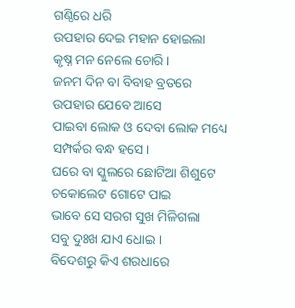ଗଣ୍ଠିରେ ଧରି
ଉପହାର ଦେଇ ମହାନ ହୋଇଲା
କୃଷ୍ନ ମନ ନେଲେ ଚୋରି ।
ଜନମ ଦିନ ବା ବିବାହ ବ୍ରତରେ
ଉପହାର ଯେବେ ଆସେ
ପାଇବା ଲୋକ ଓ ଦେବା ଲୋକ ମଧ୍ୟେ
ସମ୍ପର୍କର ବନ୍ଧ ହସେ।
ଘରେ ବା ସ୍କୁଲରେ ଛୋଟିଆ ଶିଶୁଟେ
ଚକୋଲେଟ ଗୋଟେ ପାଇ
ଭାବେ ସେ ସରଗ ସୁଖ ମିଳିଗଲା
ସବୁ ଦୁଃଖ ଯାଏ ଧୋଇ ।
ବିଦେଶରୁ କିଏ ଶରଧାରେ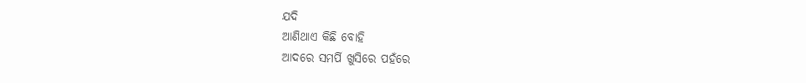ଯଦି
ଆଣିଥାଏ କିଛି ବୋହି
ଆଦରେ ସମର୍ପି ଖୁସିରେ ପହଁରେ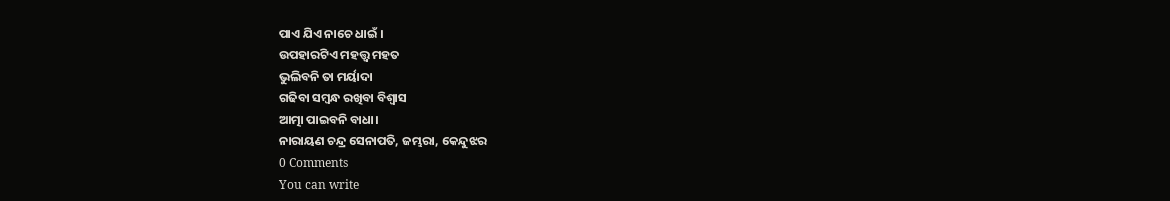ପାଏ ଯିଏ ନାଚେ ଧାଇଁ ।
ଉପହାରଟିଏ ମହତ୍ତ୍ୱ ମହତ
ଭୁଲିବନି ତା ମର୍ୟାଦା
ଗଢିବା ସମ୍ବନ୍ଧ ରଖିବା ବିଶ୍ୱାସ
ଆତ୍ମା ପାଇବନି ବାଧା।
ନାରାୟଣ ଚନ୍ଦ୍ର ସେନାପତି, ଜମ୍ଭରା, କେନ୍ଦୁଝର
0 Comments
You can write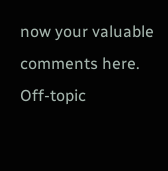now your valuable comments here. Off-topic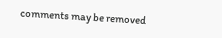comments may be removed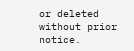or deleted without prior notice.